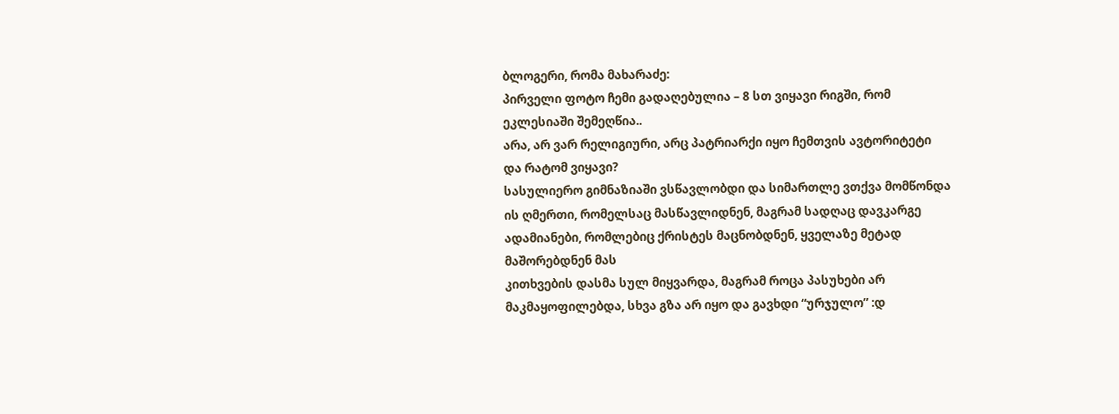ბლოგერი, რომა მახარაძე:
პირველი ფოტო ჩემი გადაღებულია – 8 სთ ვიყავი რიგში, რომ ეკლესიაში შემეღწია..
არა, არ ვარ რელიგიური, არც პატრიარქი იყო ჩემთვის ავტორიტეტი
და რატომ ვიყავი?
სასულიერო გიმნაზიაში ვსწავლობდი და სიმართლე ვთქვა მომწონდა ის ღმერთი, რომელსაც მასწავლიდნენ, მაგრამ სადღაც დავკარგე
ადამიანები, რომლებიც ქრისტეს მაცნობდნენ, ყველაზე მეტად მაშორებდნენ მას
კითხვების დასმა სულ მიყვარდა, მაგრამ როცა პასუხები არ მაკმაყოფილებდა, სხვა გზა არ იყო და გავხდი “ურჯულო” :დ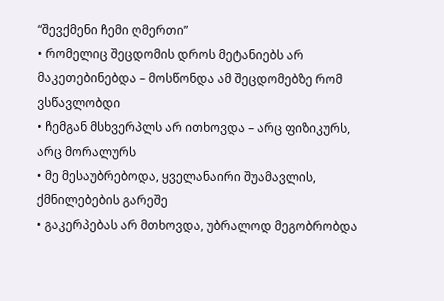“შევქმენი ჩემი ღმერთი”
• რომელიც შეცდომის დროს მეტანიებს არ მაკეთებინებდა – მოსწონდა ამ შეცდომებზე რომ ვსწავლობდი
• ჩემგან მსხვერპლს არ ითხოვდა – არც ფიზიკურს, არც მორალურს
• მე მესაუბრებოდა, ყველანაირი შუამავლის, ქმნილებების გარეშე
• გაკერპებას არ მთხოვდა, უბრალოდ მეგობრობდა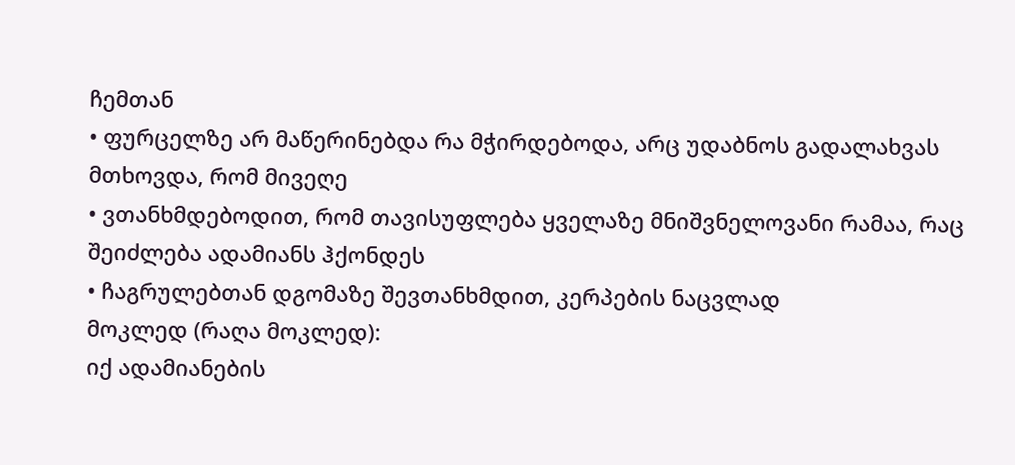ჩემთან
• ფურცელზე არ მაწერინებდა რა მჭირდებოდა, არც უდაბნოს გადალახვას მთხოვდა, რომ მივეღე
• ვთანხმდებოდით, რომ თავისუფლება ყველაზე მნიშვნელოვანი რამაა, რაც შეიძლება ადამიანს ჰქონდეს
• ჩაგრულებთან დგომაზე შევთანხმდით, კერპების ნაცვლად
მოკლედ (რაღა მოკლედ):
იქ ადამიანების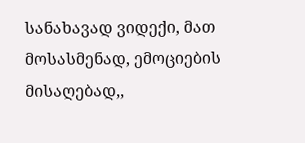სანახავად ვიდექი, მათ მოსასმენად, ემოციების მისაღებად,,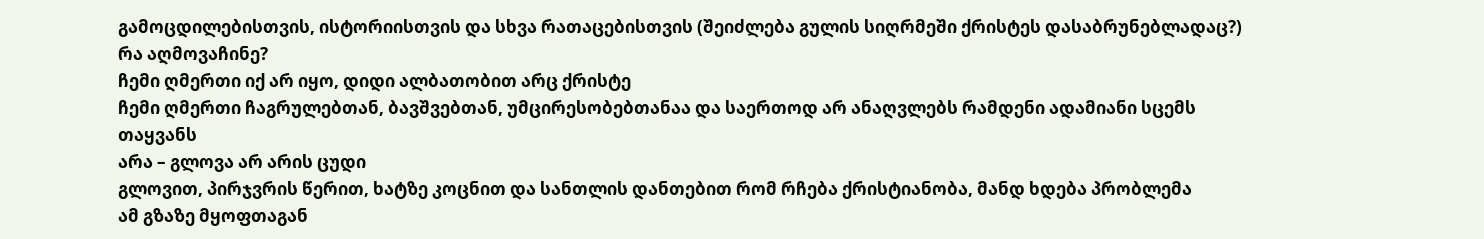გამოცდილებისთვის, ისტორიისთვის და სხვა რათაცებისთვის (შეიძლება გულის სიღრმეში ქრისტეს დასაბრუნებლადაც?)
რა აღმოვაჩინე?
ჩემი ღმერთი იქ არ იყო, დიდი ალბათობით არც ქრისტე
ჩემი ღმერთი ჩაგრულებთან, ბავშვებთან, უმცირესობებთანაა და საერთოდ არ ანაღვლებს რამდენი ადამიანი სცემს თაყვანს
არა – გლოვა არ არის ცუდი
გლოვით, პირჯვრის წერით, ხატზე კოცნით და სანთლის დანთებით რომ რჩება ქრისტიანობა, მანდ ხდება პრობლემა
ამ გზაზე მყოფთაგან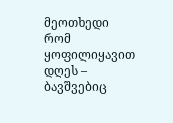მეოთხედი რომ ყოფილიყავით დღეს – ბავშვებიც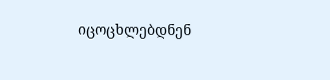იცოცხლებდნენ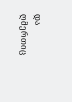და ღმერთიც